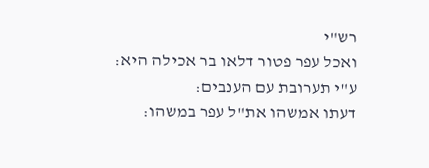רש"י
ואכל עפר פטור דלאו בר אכילה היא:
ע"י תערובת עם הענבים:
דעתו אמשהו את"ל עפר במשהו: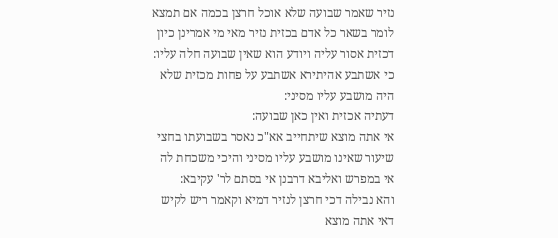נזיר שאמר שבועה שלא אוכל חרצן בכמה אם תמצא לומר בשאר כל אדם בכזית נזיר מאי מי אמרינן כיון דכזית אסור עליה ויודע הוא שאין שבועה חלה עליו:
כי אשתבע אהיתירא אשתבע על פחות מכזית שלא היה מושבע עליו מסיני:
דעתיה אכזית ואין כאן שבועה:
אי אתה מוצא שיתחייב אא"כ נאסר בשבועתו בחצי שיעור שאינו מושבע עליו מסיני והיכי משכחת לה אי במפרש ואליבא דרבנן אי בסתם לר' עקיבא:
והא נבילה דכי חרצן לנזיר דמיא וקאמר ריש לקיש דאי אתה מוצא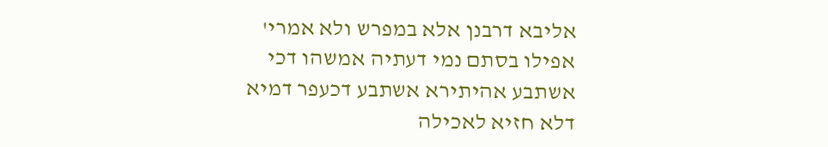אליבא דרבנן אלא במפרש ולא אמרי' אפילו בסתם נמי דעתיה אמשהו דכי אשתבע אהיתירא אשתבע דכעפר דמיא דלא חזיא לאכילה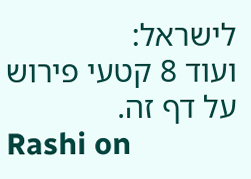לישראל:
ועוד 8 קטעי פירוש על דף זה.
Rashi on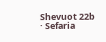Shevuot 22b · Sefaria